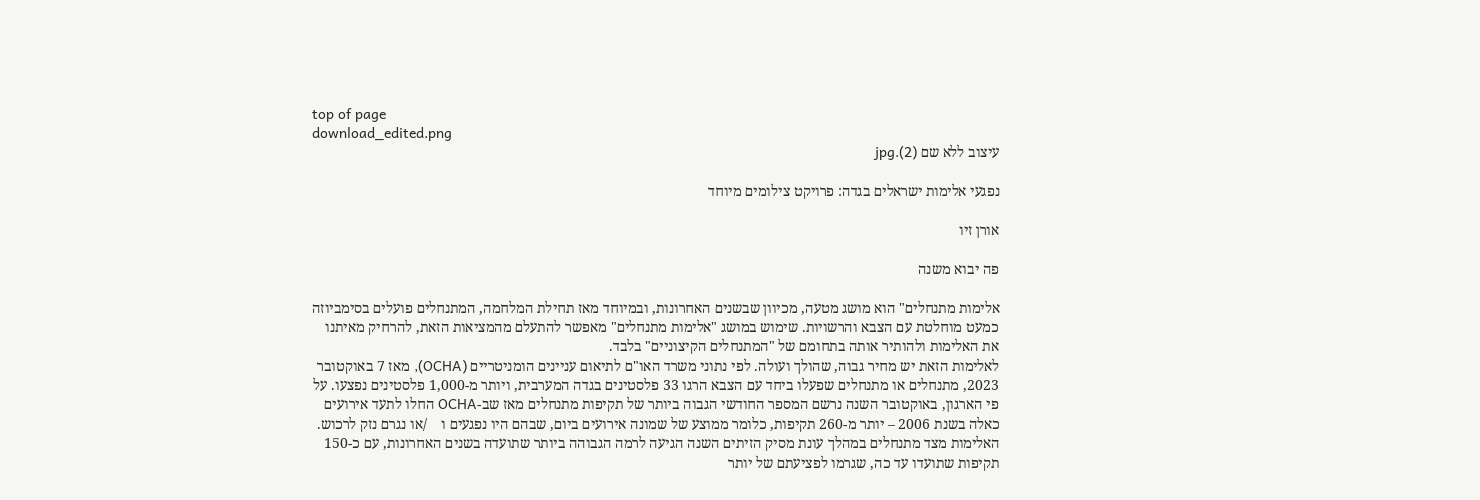top of page
download_edited.png
עיצוב ללא שם (2).jpg

נפגעי אלימות ישראלים בגדה: פרויקט צילומים מיוחד

אורן זיו

פה יבוא משנה

אלימות מתנחלים" הוא מושג מטעה, מכיוון שבשנים האחרונות, ובמיוחד מאז תחילת המלחמה, המתנחלים פועלים בסימביוזה כמעט מוחלטת עם הצבא והרשויות. שימוש במושג "אלימות מתנחלים" מאפשר להתעלם מהמציאות הזאת, להרחיק מאיתנו את האלימות ולהותיר אותה בתחומם של "המתנחלים הקיצוניים" בלבד.
לאלימות הזאת יש מחיר גבוה, שהולך ועולה. לפי נתוני משרד האו"ם לתיאום עניינים הומניטריים (OCHA), מאז 7 באוקטובר 2023, מתנחלים או מתנחלים שפעלו ביחד עם הצבא הרגו 33 פלסטינים בגדה המערבית, ויותר מ-1,000 פלסטינים נפצעו. על פי הארגון, באוקטובר השנה נרשם המספר החודשי הגבוה ביותר של תקיפות מתנחלים מאז שב-OCHA החלו לתעד אירועים כאלה בשנת 2006 – יותר מ-260 תקיפות, כלומר ממוצע של שמונה אירועים ביום, שבהם היו נפגעים ו    /או נגרם נזק לרכוש.
האלימות מצד מתנחלים במהלך עונת מסיק הזיתים השנה הגיעה לרמה הגבוהה ביותר שתועדה בשנים האחרונות, עם כ-150 תקיפות שתועדו עד כה, שגרמו לפציעתם של יותר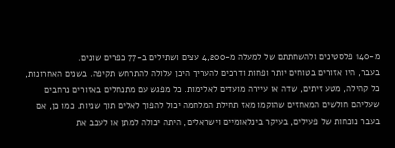מ-140 פלסטינים ולהשחתתם של למעלה מ-4,200 עצים ושתילים ב-77 כפרים שונים.
בעבר, היו אזורים בטוחים יותר ופחות ודרכים להעריך היכן עלולה להתרחש תקיפה. בשנים האחרונות, כל קהילה, מטע זיתים, שדה או עיירה מועדים לאלימות. כל מפגש עם מתנחלים באזורים נרחבים שעליהם חולשים המאחזים שהוקמו מאז תחילת המלחמה יכול להפוך לאלים תוך שניות. כמו כן, אם בעבר נוכחות של פעילים, בעיקר בינלאומיים וישראלים, היתה יכולה למתן או לעכב את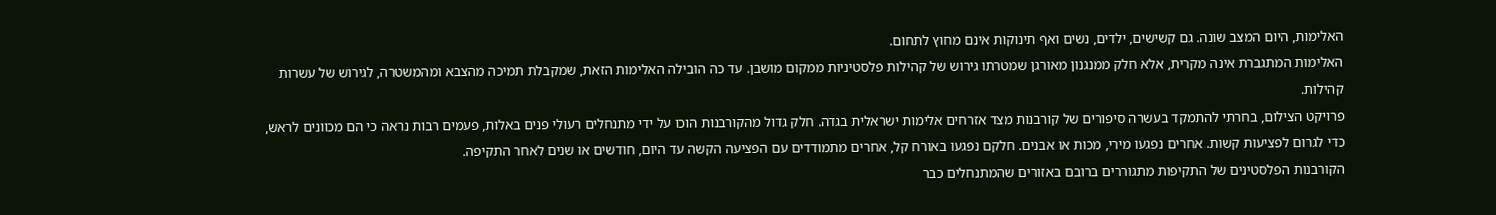האלימות, היום המצב שונה. גם קשישים, ילדים, נשים ואף תינוקות אינם מחוץ לתחום.
האלימות המתגברת אינה מקרית, אלא חלק ממנגנון מאורגן שמטרתו גירוש של קהילות פלסטיניות ממקום מושבן. עד כה הובילה האלימות הזאת, שמקבלת תמיכה מהצבא ומהמשטרה, לגירוש של עשרות קהילות.
פרויקט הצילום, בחרתי להתמקד בעשרה סיפורים של קורבנות מצד אזרחים אלימות ישראלית בגדה. חלק גדול מהקורבנות הוכו על ידי מתנחלים רעולי פנים באלות, פעמים רבות נראה כי הם מכוונים לראש, כדי לגרום לפציעות קשות. אחרים נפגעו מירי, מכות או אבנים. חלקם נפגעו באורח קל, אחרים מתמודדים עם הפציעה הקשה עד היום, חודשים או שנים לאחר התקיפה.
הקורבנות הפלסטינים של התקיפות מתגוררים ברובם באזורים שהמתנחלים כבר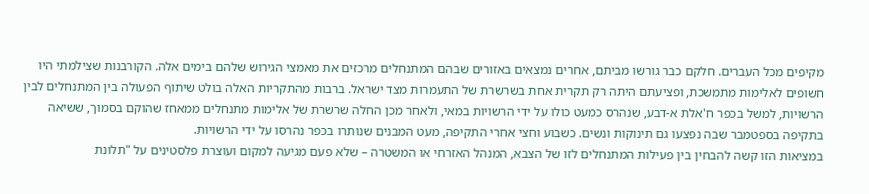מקיפים מכל העברים. חלקם כבר גורשו מביתם, אחרים נמצאים באזורים שבהם המתנחלים מרכזים את מאמצי הגירוש שלהם בימים אלה. הקורבנות שצילמתי היו חשופים לאלימות מתמשכת, ופציעתם היתה רק תקרית אחת בשרשרת של התעמרות מצד ישראל. ברבות מהתקריות האלה בולט שיתוף הפעולה בין המתנחלים לבין הרשויות, למשל בכפר ח'אלת א-דבע, שנהרס כמעט כולו על ידי הרשויות במאי, ולאחר מכן החלה שרשרת של אלימות מתנחלים ממאחז שהוקם בסמוך, ששיאה בתקיפה בספטמבר שבה נפצעו גם תינוקות ונשים. כשבוע וחצי אחרי התקיפה, מעט המבנים שנותרו בכפר נהרסו על ידי הרשויות.
במציאות הזו קשה להבחין בין פעילות המתנחלים לזו של הצבא, המנהל האזרחי או המשטרה – שלא פעם מגיעה למקום ועוצרת פלסטינים על "תלונת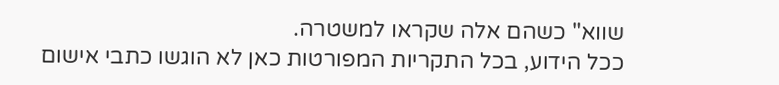שווא" כשהם אלה שקראו למשטרה.
ככל הידוע, בכל התקריות המפורטות כאן לא הוגשו כתבי אישום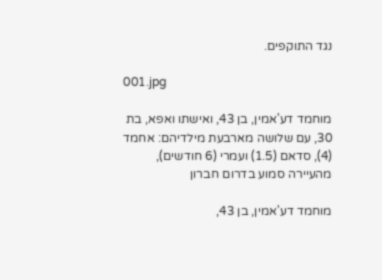נגד התוקפים.

001.jpg

מוחמד דע'אמין, בן 43, ואישתו ואפא, בת 30, עם שלושה מארבעת מילדיהם: אחמד (4), סדאם (1.5) ועמרי (6 חודשים), מהעיירה סמוע בדרום חברון

מוחמד דע'אמין, בן 43,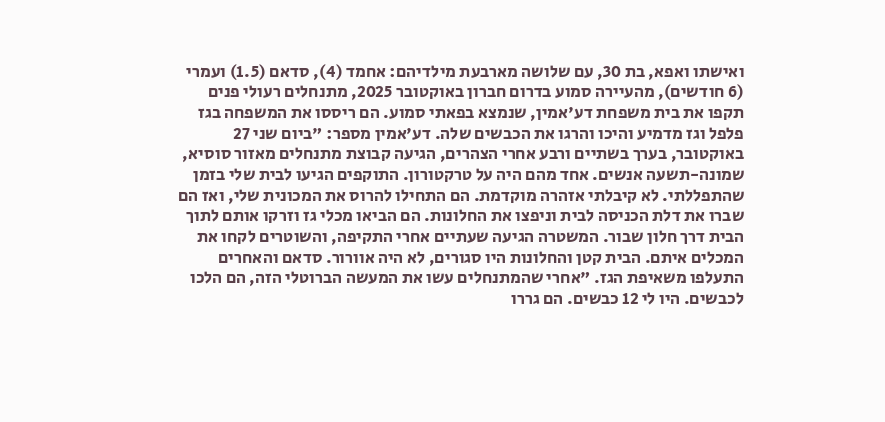ואישתו ואפא, בת 30, עם שלושה מארבעת מילדיהם: אחמד (4), סדאם (1.5) ועמרי (6 חודשים), מהעיירה סמוע בדרום חברון באוקטובר 2025, מתנחלים רעולי פנים תקפו את בית משפחת דע'אמין, שנמצא בפאתי סמוע. הם ריססו את המשפחה בגז פלפל וגז מדמיע והיכו והרגו את הכבשים שלה. דע'אמין מספר: "ביום שני 27 באוקטובר, בערך בשתיים ורבע אחרי הצהרים, הגיעה קבוצת מתנחלים מאזור סוסיא, שמונה-תשעה אנשים. אחד מהם היה על טרקטורון. התוקפים הגיעו לבית שלי בזמן שהתפללתי. לא קיבלתי אזהרה מוקדמת. הם התחילו להרוס את המכונית שלי, ואז הם שברו את דלת הכניסה לבית וניפצו את החלונות. הם הביאו מכלי גז וזרקו אותם לתוך הבית דרך חלון שבור. המשטרה הגיעה שעתיים אחרי התקיפה, והשוטרים לקחו את המכלים איתם. הבית קטן והחלונות היו סגורים, לא היה אוורור. סדאם והאחרים התעלפו משאיפת הגז. "אחרי שהמתנחלים עשו את המעשה הברוטלי הזה, הם הלכו לכבשים. היו לי 12 כבשים. הם גררו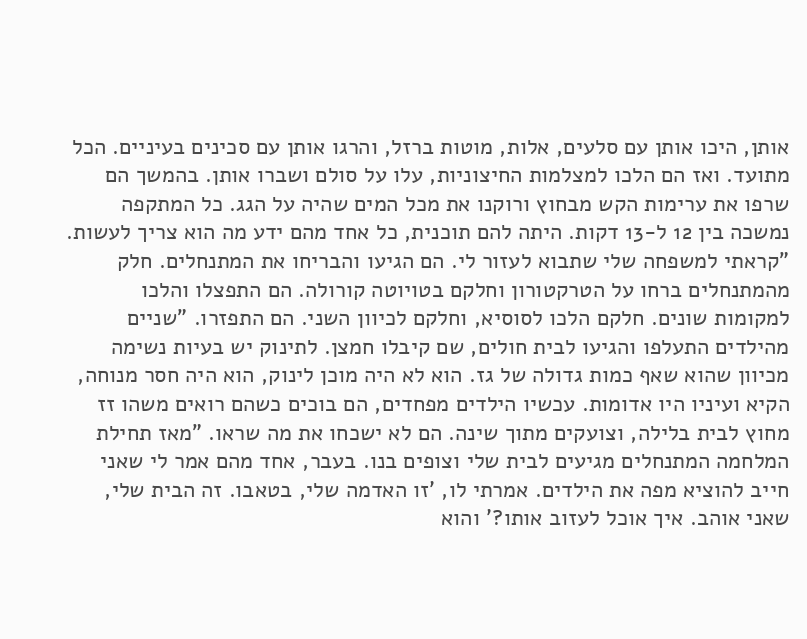אותן, היכו אותן עם סלעים, אלות, מוטות ברזל, והרגו אותן עם סכינים בעיניים. הכל מתועד. ואז הם הלכו למצלמות החיצוניות, עלו על סולם ושברו אותן. בהמשך הם שרפו את ערימות הקש מבחוץ ורוקנו את מכל המים שהיה על הגג. כל המתקפה נמשכה בין 12 ל-13 דקות. היתה להם תוכנית, כל אחד מהם ידע מה הוא צריך לעשות. "קראתי למשפחה שלי שתבוא לעזור לי. הם הגיעו והבריחו את המתנחלים. חלק מהמתנחלים ברחו על הטרקטורון וחלקם בטויוטה קורולה. הם התפצלו והלכו למקומות שונים. חלקם הלכו לסוסיא, וחלקם לכיוון השני. הם התפזרו. "שניים מהילדים התעלפו והגיעו לבית חולים, שם קיבלו חמצן. לתינוק יש בעיות נשימה מכיוון שהוא שאף כמות גדולה של גז. הוא לא היה מוכן לינוק, הוא היה חסר מנוחה, הקיא ועיניו היו אדומות. עכשיו הילדים מפחדים, הם בוכים כשהם רואים משהו זז מחוץ לבית בלילה, וצועקים מתוך שינה. הם לא ישכחו את מה שראו. "מאז תחילת המלחמה המתנחלים מגיעים לבית שלי וצופים בנו. בעבר, אחד מהם אמר לי שאני חייב להוציא מפה את הילדים. אמרתי לו, 'זו האדמה שלי, בטאבו. זה הבית שלי, שאני אוהב. איך אוכל לעזוב אותו?' והוא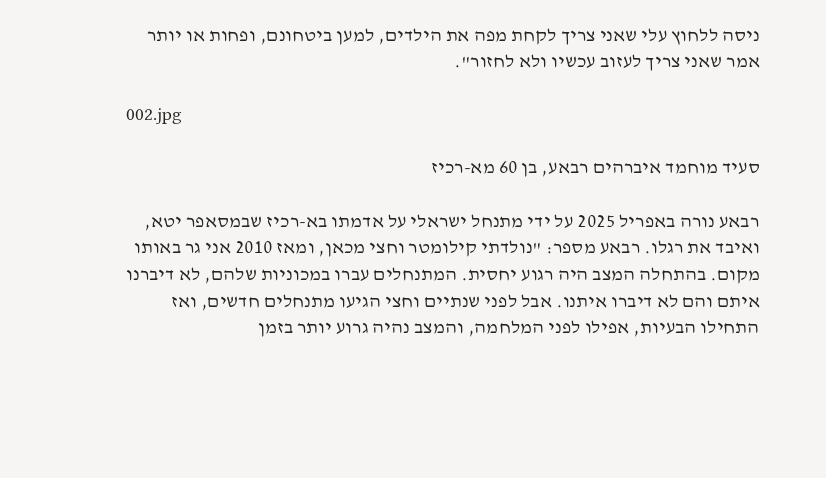ניסה ללחוץ עלי שאני צריך לקחת מפה את הילדים, למען ביטחונם, ופחות או יותר אמר שאני צריך לעזוב עכשיו ולא לחזור".

002.jpg

סעיד מוחמד איברהים רבאע, בן 60 מא-רכיז

רבאע נורה באפריל 2025 על ידי מתנחל ישראלי על אדמתו בא-רכיז שבמסאפר יטא, ואיבד את רגלו. רבאע מספר: "נולדתי קילומטר וחצי מכאן, ומאז 2010 אני גר באותו מקום. בהתחלה המצב היה רגוע יחסית. המתנחלים עברו במכוניות שלהם, לא דיברנו איתם והם לא דיברו איתנו. אבל לפני שנתיים וחצי הגיעו מתנחלים חדשים, ואז התחילו הבעיות, אפילו לפני המלחמה, והמצב נהיה גרוע יותר בזמן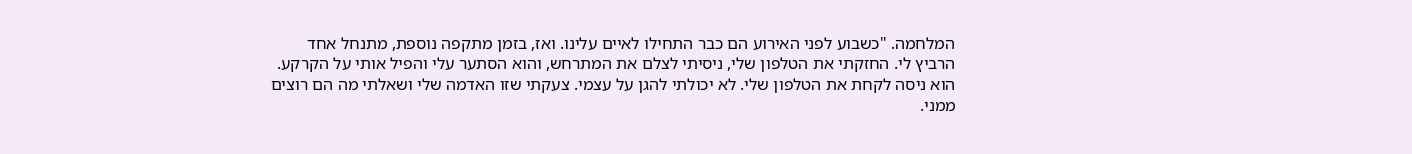המלחמה. "כשבוע לפני האירוע הם כבר התחילו לאיים עלינו. ואז, בזמן מתקפה נוספת, מתנחל אחד הרביץ לי. החזקתי את הטלפון שלי, ניסיתי לצלם את המתרחש, והוא הסתער עלי והפיל אותי על הקרקע. הוא ניסה לקחת את הטלפון שלי. לא יכולתי להגן על עצמי. צעקתי שזו האדמה שלי ושאלתי מה הם רוצים ממני.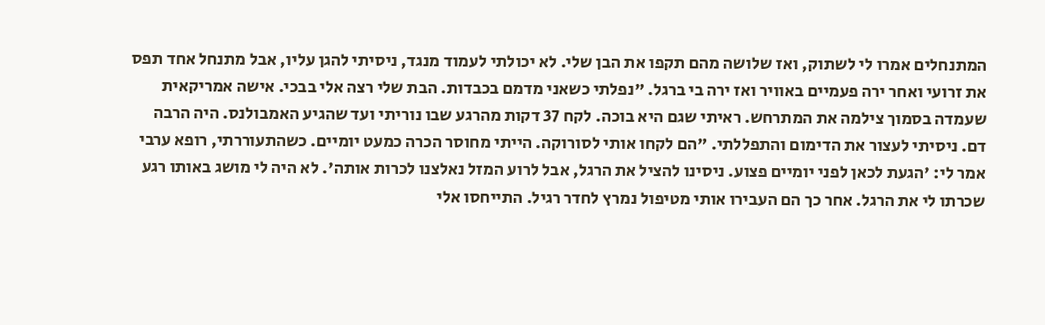המתנחלים אמרו לי לשתוק, ואז שלושה מהם תקפו את הבן שלי. לא יכולתי לעמוד מנגד, ניסיתי להגן עליו, אבל מתנחל אחד תפס את זרועי ואחר ירה פעמיים באוויר ואז ירה בי ברגל. "נפלתי כשאני מדמם בכבדות. הבת שלי רצה אלי בבכי. אישה אמריקאית שעמדה בסמוך צילמה את המתרחש. ראיתי שגם היא בוכה. לקח 37 דקות מהרגע שבו נוריתי ועד שהגיע האמבולנס. היה הרבה דם. ניסיתי לעצור את הדימום והתפללתי. "הם לקחו אותי לסורוקה. הייתי מחוסר הכרה כמעט יומיים. כשהתעוררתי, רופא ערבי אמר לי: 'הגעת לכאן לפני יומיים פצוע. ניסינו להציל את הרגל, אבל לרוע המזל נאלצנו לכרות אותה'. לא היה לי מושג באותו רגע שכרתו לי את הרגל. אחר כך הם העבירו אותי מטיפול נמרץ לחדר רגיל. התייחסו אלי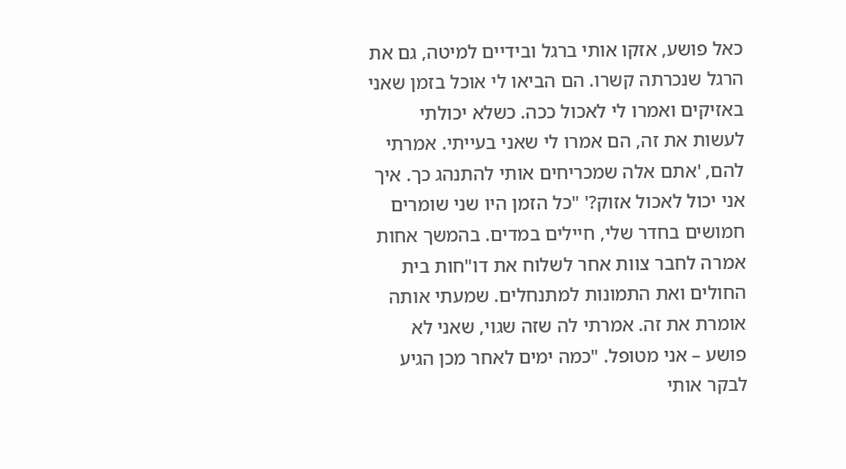כאל פושע, אזקו אותי ברגל ובידיים למיטה, גם את הרגל שנכרתה קשרו. הם הביאו לי אוכל בזמן שאני באזיקים ואמרו לי לאכול ככה. כשלא יכולתי לעשות את זה, הם אמרו לי שאני בעייתי. אמרתי להם, 'אתם אלה שמכריחים אותי להתנהג כך. איך אני יכול לאכול אזוק?' "כל הזמן היו שני שומרים חמושים בחדר שלי, חיילים במדים. בהמשך אחות אמרה לחבר צוות אחר לשלוח את דו"חות בית החולים ואת התמונות למתנחלים. שמעתי אותה אומרת את זה. אמרתי לה שזה שגוי, שאני לא פושע – אני מטופל. "כמה ימים לאחר מכן הגיע לבקר אותי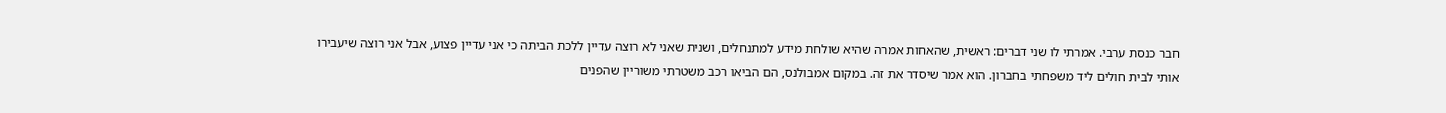חבר כנסת ערבי. אמרתי לו שני דברים: ראשית, שהאחות אמרה שהיא שולחת מידע למתנחלים, ושנית שאני לא רוצה עדיין ללכת הביתה כי אני עדיין פצוע, אבל אני רוצה שיעבירו אותי לבית חולים ליד משפחתי בחברון. הוא אמר שיסדר את זה. במקום אמבולנס, הם הביאו רכב משטרתי משוריין שהפנים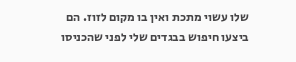שלו עשוי מתכת ואין בו מקום לזוז. הם ביצעו חיפוש בבגדים שלי לפני שהכניסו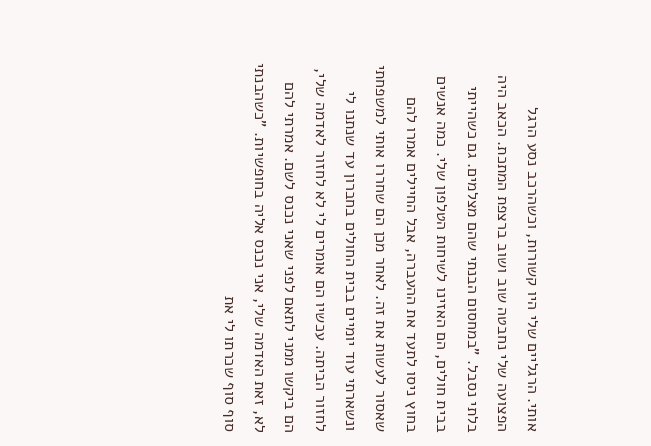אותי. הרגליים שלי היו קשורות, וכשהרכב נסע הרגל הפצועה שלי נחבטה שוב ושוב ברצפת המתכת. הכאב היה בלתי נסבל. "במחסום הבנתי שהם מצלמים. גם כשהייתי בבית חולים, הם האזינו לשיחות הטלפון שלי. כמה אנשים בחוץ ניסו לתעד את ההעברה, אבל החיילים אמרו להם שאסור לעשות את זה. לאחר מכן הם שחררו אותי למשפחתי ונשארתי עוד יומיים בבית החולים בחברון עד שנתנו לי לחזור הביתה. עכשיו הם אומרים לי לא לחזור לאדמה שלי, הם ביקשו ממני לתאם לפני שאני נכנס לשם. אמרתי להם לא, זאת האדמה שלי, אני נכנס אליה בחופשיות. "כשהבנתי סוף סוף שכרתו לי את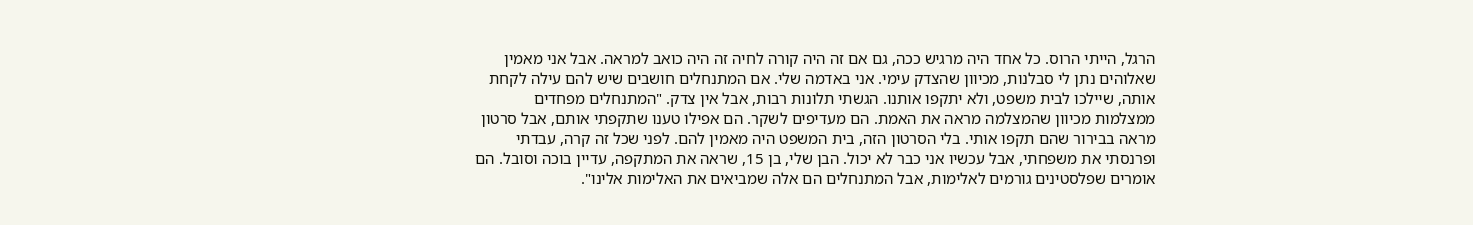הרגל, הייתי הרוס. כל אחד היה מרגיש ככה, גם אם זה היה קורה לחיה זה היה כואב למראה. אבל אני מאמין שאלוהים נתן לי סבלנות, מכיוון שהצדק עימי. אני באדמה שלי. אם המתנחלים חושבים שיש להם עילה לקחת אותה, שיילכו לבית משפט, ולא יתקפו אותנו. הגשתי תלונות רבות, אבל אין צדק. "המתנחלים מפחדים ממצלמות מכיוון שהמצלמה מראה את האמת. הם מעדיפים לשקר. הם אפילו טענו שתקפתי אותם, אבל סרטון מראה בבירור שהם תקפו אותי. בלי הסרטון הזה, בית המשפט היה מאמין להם. לפני שכל זה קרה, עבדתי ופרנסתי את משפחתי, אבל עכשיו אני כבר לא יכול. הבן שלי, בן 15, שראה את המתקפה, עדיין בוכה וסובל. הם אומרים שפלסטינים גורמים לאלימות, אבל המתנחלים הם אלה שמביאים את האלימות אלינו".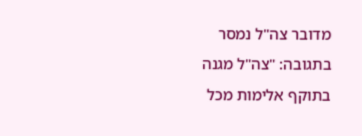מדובר צה"ל נמסר בתגובה: "צה"ל מגנה בתוקף אלימות מכל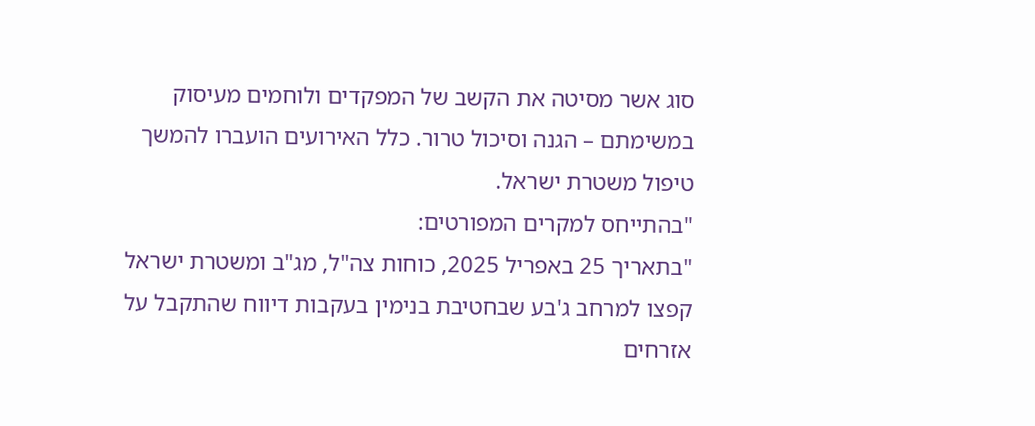סוג אשר מסיטה את הקשב של המפקדים ולוחמים מעיסוק במשימתם – הגנה וסיכול טרור. כלל האירועים הועברו להמשך טיפול משטרת ישראל.
"בהתייחס למקרים המפורטים:
"בתאריך 25 באפריל 2025, כוחות צה"ל, מג"ב ומשטרת ישראל קפצו למרחב ג'בע שבחטיבת בנימין בעקבות דיווח שהתקבל על אזרחים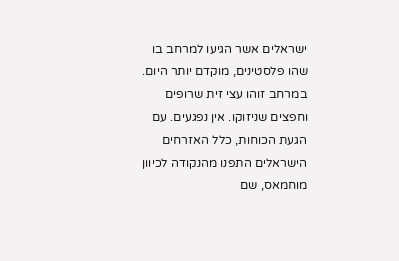ישראלים אשר הגיעו למרחב בו שהו פלסטינים, מוקדם יותר היום. במרחב זוהו עצי זית שרופים וחפצים שניזוקו. אין נפגעים. עם הגעת הכוחות, כלל האזרחים הישראלים התפנו מהנקודה לכיוון מוחמאס, שם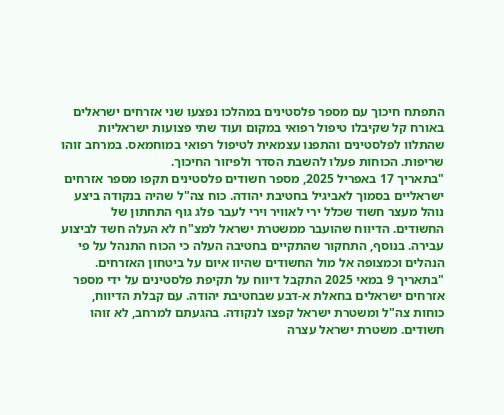התפתח חיכוך עם מספר פלסטינים במהלכו נפצעו שני אזרחים ישראלים באורח קל שקיבלו טיפול רפואי במקום ועוד שתי פצועות ישראליות שהתלוו לפלסטינים והתפנו עצמאית לטיפול רפואי במוחמאס. במרחב זוהו שריפות. הכוחות פעלו להשבת הסדר ולפיזור החיכוך.
"בתאריך 17 באפריל 2025, מספר חשודים פלסטינים תקפו מספר אזרחים ישראליים בסמוך לאביגיל בחטיבת יהודה. כוח צה"ל שהיה בנקודה ביצע נוהל מעצר חשוד שכלל ירי לאוויר וירי לעבר פלג גוף התחתון של החשודים. הדיווח שהועבר ממשטרת ישראל למצ"ח לא העלה חשד לביצוע עבירה. בנוסף, התחקור שהתקיים בחטיבה העלה כי הכוח התנהל על פי הנהלים וכמצופה אל מול החשודים שהיוו איום על ביטחון האזרחים.
"בתאריך 9 במאי 2025 התקבל דיווח על תקיפת פלסטינים על ידי מספר אזרחים ישראלים בחאלת א-דבע שבחטיבת יהודה. עם קבלת הדיווח, כוחות צה"ל ומשטרת ישראל קפצו לנקודה. בהגעתם למרחב, לא זוהו חשודים. משטרת ישראל עצרה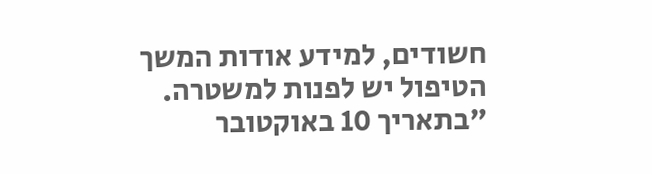חשודים, למידע אודות המשך הטיפול יש לפנות למשטרה.
"בתאריך 10 באוקטובר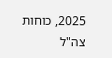2025, כוחות צה"ל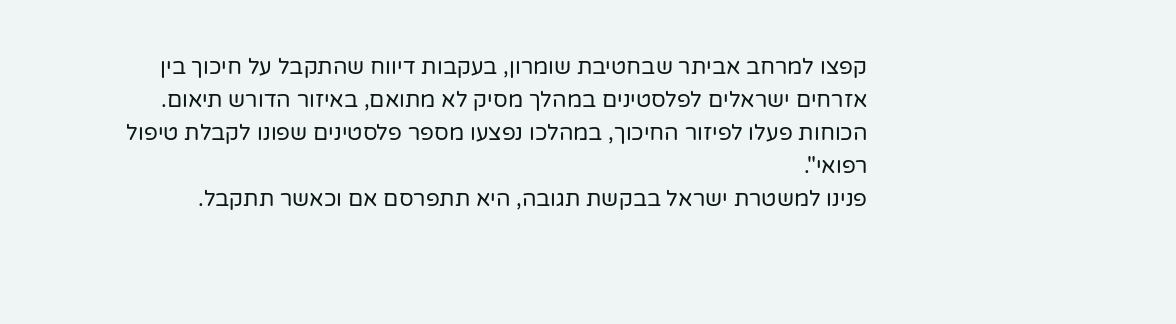קפצו למרחב אביתר שבחטיבת שומרון, בעקבות דיווח שהתקבל על חיכוך בין אזרחים ישראלים לפלסטינים במהלך מסיק לא מתואם, באיזור הדורש תיאום. הכוחות פעלו לפיזור החיכוך, במהלכו נפצעו מספר פלסטינים שפונו לקבלת טיפול רפואי".
פנינו למשטרת ישראל בבקשת תגובה, היא תתפרסם אם וכאשר תתקבל.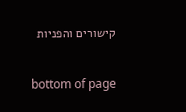קישורים והפניות

bottom of page